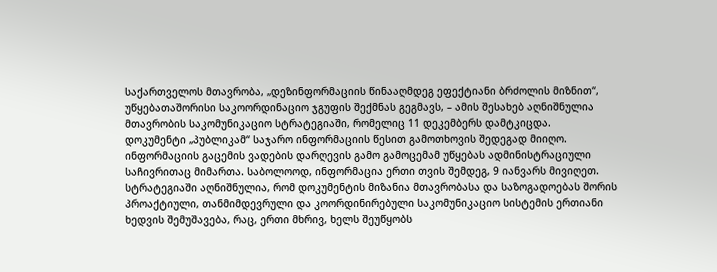საქართველოს მთავრობა, „დეზინფორმაციის წინააღმდეგ ეფექტიანი ბრძოლის მიზნით“, უწყებათაშორისი საკოორდინაციო ჯგუფის შექმნას გეგმავს, – ამის შესახებ აღნიშნულია მთავრობის საკომუნიკაციო სტრატეგიაში, რომელიც 11 დეკემბერს დამტკიცდა.
დოკუმენტი „პუბლიკამ“ საჯარო ინფორმაციის წესით გამოთხოვის შედეგად მიიღო. ინფორმაციის გაცემის ვადების დარღევის გამო გამოცემამ უწყებას ადმინისტრაციული საჩივრითაც მიმართა. საბოლოოდ, ინფორმაცია ერთი თვის შემდეგ, 9 იანვარს მივიღეთ.
სტრატეგიაში აღნიშნულია, რომ დოკუმენტის მიზანია მთავრობასა და საზოგადოებას შორის პროაქტიული, თანმიმდევრული და კოორდინირებული საკომუნიკაციო სისტემის ერთიანი ხედვის შემუშავება, რაც, ერთი მხრივ, ხელს შეუწყობს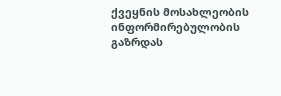ქვეყნის მოსახლეობის ინფორმირებულობის გაზრდას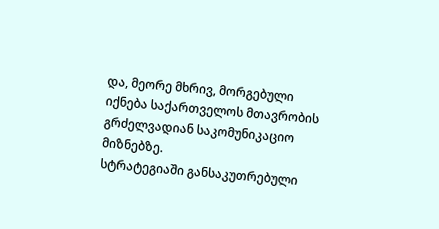და, მეორე მხრივ, მორგებული იქნება საქართველოს მთავრობის გრძელვადიან საკომუნიკაციო მიზნებზე.
სტრატეგიაში განსაკუთრებული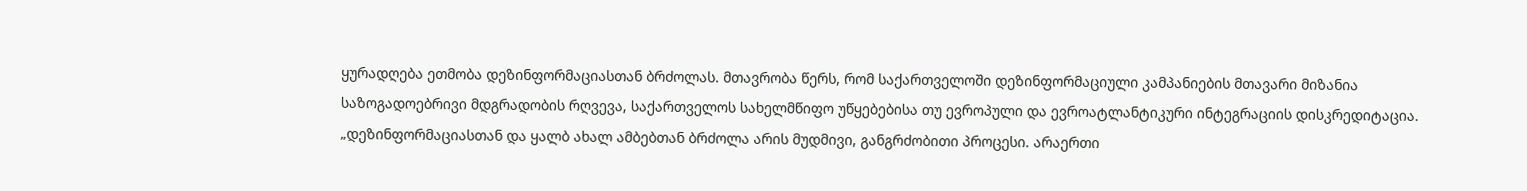ყურადღება ეთმობა დეზინფორმაციასთან ბრძოლას. მთავრობა წერს, რომ საქართველოში დეზინფორმაციული კამპანიების მთავარი მიზანია საზოგადოებრივი მდგრადობის რღვევა, საქართველოს სახელმწიფო უწყებებისა თუ ევროპული და ევროატლანტიკური ინტეგრაციის დისკრედიტაცია.
„დეზინფორმაციასთან და ყალბ ახალ ამბებთან ბრძოლა არის მუდმივი, განგრძობითი პროცესი. არაერთი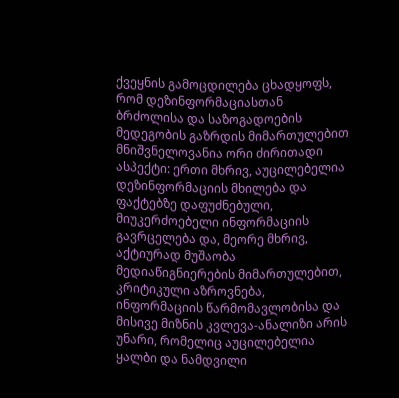ქვეყნის გამოცდილება ცხადყოფს, რომ დეზინფორმაციასთან ბრძოლისა და საზოგადოების მედეგობის გაზრდის მიმართულებით მნიშვნელოვანია ორი ძირითადი ასპექტი: ერთი მხრივ, აუცილებელია დეზინფორმაციის მხილება და ფაქტებზე დაფუძნებული, მიუკერძოებელი ინფორმაციის გავრცელება და, მეორე მხრივ, აქტიურად მუშაობა მედიაწიგნიერების მიმართულებით, კრიტიკული აზროვნება, ინფორმაციის წარმომავლობისა და მისივე მიზნის კვლევა-ანალიზი არის უნარი, რომელიც აუცილებელია ყალბი და ნამდვილი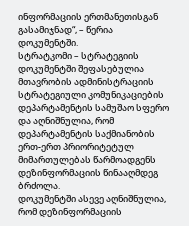ინფორმაციის ერთმანეთისგან გასამიჯნად“, – წერია დოკუმენტში.
სტრატკომი – სტრატეგიის დოკუმენტში შეფასებულია მთავრობის ადმინისტრაციის სტრატეგიული კომუნიკაციების დეპარტამენტის სამუშაო სფერო და აღნიშნულია, რომ დეპარტამენტის საქმიანობის ერთ-ერთ პრიორიტეტულ მიმართულებას წარმოადგენს დეზინფორმაციის წინააღმდეგ ბრძოლა.
დოკუმენტში ასევე აღნიშნულია, რომ დეზინფორმაციის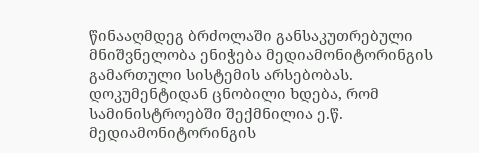წინააღმდეგ ბრძოლაში განსაკუთრებული მნიშვნელობა ენიჭება მედიამონიტორინგის გამართული სისტემის არსებობას.
დოკუმენტიდან ცნობილი ხდება, რომ სამინისტროებში შექმნილია ე.წ. მედიამონიტორინგის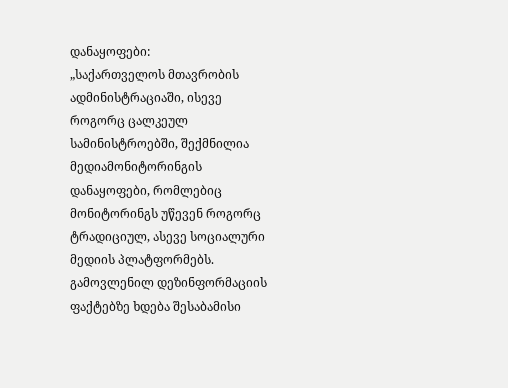დანაყოფები:
„საქართველოს მთავრობის ადმინისტრაციაში, ისევე როგორც ცალკეულ სამინისტროებში, შექმნილია მედიამონიტორინგის დანაყოფები, რომლებიც მონიტორინგს უწევენ როგორც ტრადიციულ, ასევე სოციალური მედიის პლატფორმებს. გამოვლენილ დეზინფორმაციის ფაქტებზე ხდება შესაბამისი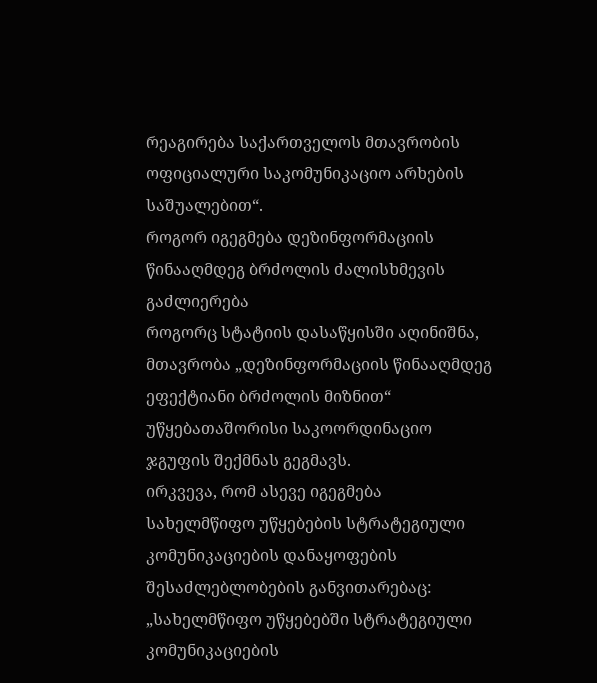რეაგირება საქართველოს მთავრობის ოფიციალური საკომუნიკაციო არხების საშუალებით“.
როგორ იგეგმება დეზინფორმაციის წინააღმდეგ ბრძოლის ძალისხმევის გაძლიერება
როგორც სტატიის დასაწყისში აღინიშნა, მთავრობა „დეზინფორმაციის წინააღმდეგ ეფექტიანი ბრძოლის მიზნით“ უწყებათაშორისი საკოორდინაციო ჯგუფის შექმნას გეგმავს.
ირკვევა, რომ ასევე იგეგმება სახელმწიფო უწყებების სტრატეგიული კომუნიკაციების დანაყოფების შესაძლებლობების განვითარებაც:
„სახელმწიფო უწყებებში სტრატეგიული კომუნიკაციების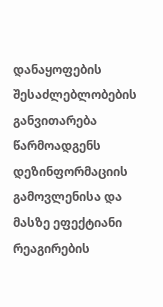დანაყოფების შესაძლებლობების განვითარება წარმოადგენს დეზინფორმაციის გამოვლენისა და მასზე ეფექტიანი რეაგირების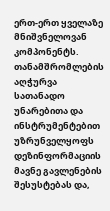ერთ-ერთ ყველაზე მნიშვნელოვან კომპონენტს. თანამშრომლების აღჭურვა სათანადო უნარებითა და ინსტრუმენტებით უზრუნველყოფს დეზინფორმაციის მავნე გავლენების შესუსტებას და,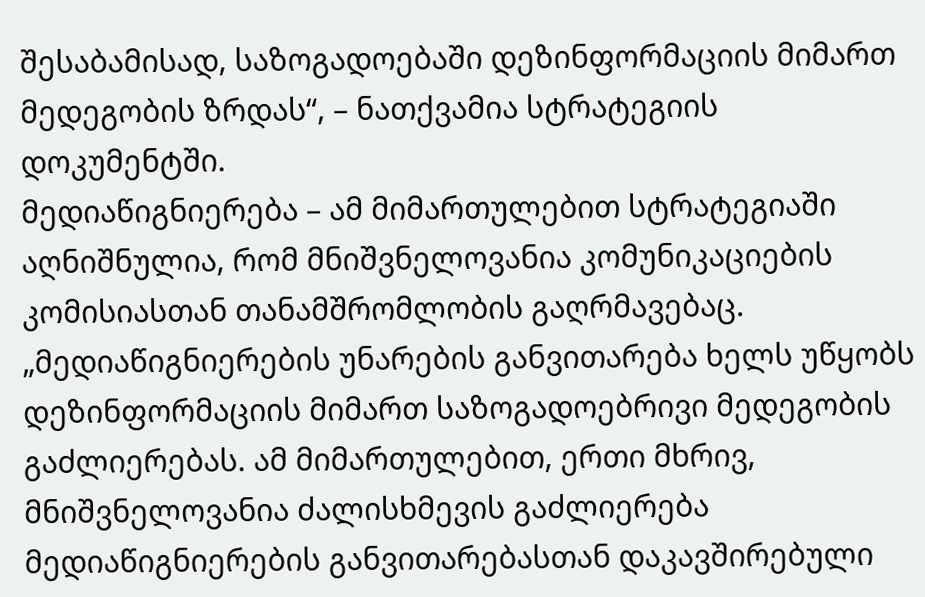შესაბამისად, საზოგადოებაში დეზინფორმაციის მიმართ მედეგობის ზრდას“, – ნათქვამია სტრატეგიის დოკუმენტში.
მედიაწიგნიერება – ამ მიმართულებით სტრატეგიაში აღნიშნულია, რომ მნიშვნელოვანია კომუნიკაციების კომისიასთან თანამშრომლობის გაღრმავებაც.
„მედიაწიგნიერების უნარების განვითარება ხელს უწყობს დეზინფორმაციის მიმართ საზოგადოებრივი მედეგობის გაძლიერებას. ამ მიმართულებით, ერთი მხრივ, მნიშვნელოვანია ძალისხმევის გაძლიერება მედიაწიგნიერების განვითარებასთან დაკავშირებული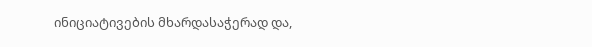ინიციატივების მხარდასაჭერად და,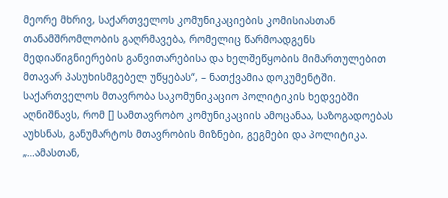მეორე მხრივ, საქართველოს კომუნიკაციების კომისიასთან თანამშრომლობის გაღრმავება, რომელიც წარმოადგენს მედიაწიგნიერების განვითარებისა და ხელშეწყობის მიმართულებით მთავარ პასუხისმგებელ უწყებას“, – ნათქვამია დოკუმენტში.
საქართველოს მთავრობა საკომუნიკაციო პოლიტიკის ხედვებში აღნიშნავს, რომ [] სამთავრობო კომუნიკაციის ამოცანაა, საზოგადოებას აუხსნას, განუმარტოს მთავრობის მიზნები, გეგმები და პოლიტიკა.
„…ამასთან,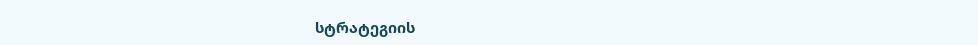სტრატეგიის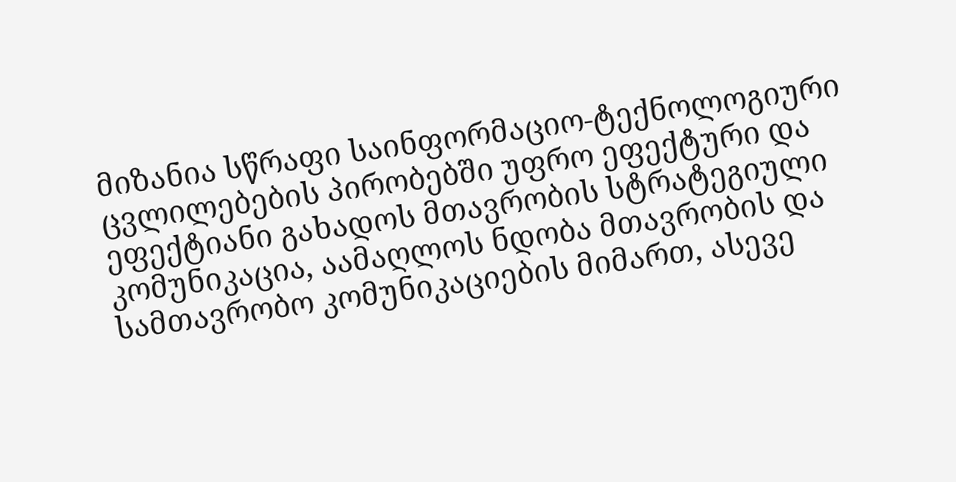მიზანია სწრაფი საინფორმაციო-ტექნოლოგიური ცვლილებების პირობებში უფრო ეფექტური და ეფექტიანი გახადოს მთავრობის სტრატეგიული კომუნიკაცია, აამაღლოს ნდობა მთავრობის და სამთავრობო კომუნიკაციების მიმართ, ასევე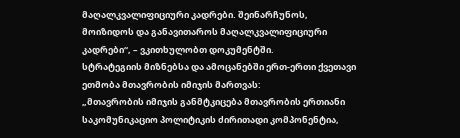მაღალკვალიფიციური კადრები. შეინარჩუნოს, მოიზიდოს და განავითაროს მაღალკვალიფიციური კადრები“, – ვკითხულობთ დოკუმენტში.
სტრატეგიის მიზნებსა და ამოცანებში ერთ-ერთი ქვეთავი ეთმობა მთავრობის იმიჯის მართვას:
„მთავრობის იმიჯის განმტკიცება მთავრობის ერთიანი საკომუნიკაციო პოლიტიკის ძირითადი კომპონენტია,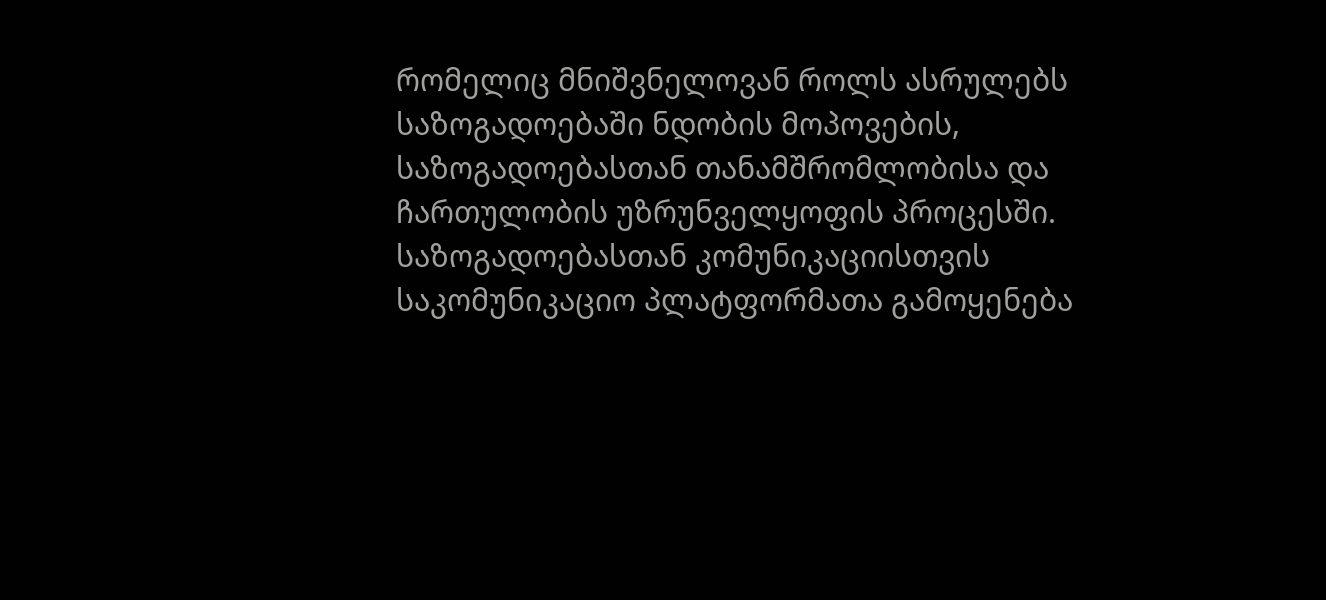რომელიც მნიშვნელოვან როლს ასრულებს საზოგადოებაში ნდობის მოპოვების, საზოგადოებასთან თანამშრომლობისა და ჩართულობის უზრუნველყოფის პროცესში. საზოგადოებასთან კომუნიკაციისთვის საკომუნიკაციო პლატფორმათა გამოყენება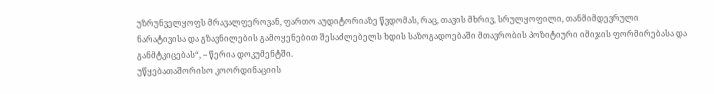უზრუნველყოფს მრავალფეროვან, ფართო აუდიტორიაზე წვდომას, რაც, თავის მხრივ, სრულყოფილი, თანმიმდევრული ნარატივისა და გზავნილების გამოყენებით შესაძლებელს ხდის საზოგადოებაში მთავრობის პოზიტიური იმიჯის ფორმირებასა და განმტკიცებას“, – წერია დოკუმენტში.
უწყებათაშორისო კოორდინაციის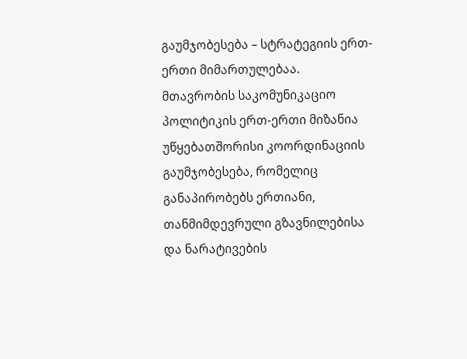გაუმჯობესება – სტრატეგიის ერთ-ერთი მიმართულებაა. მთავრობის საკომუნიკაციო პოლიტიკის ერთ-ერთი მიზანია უწყებათშორისი კოორდინაციის გაუმჯობესება, რომელიც განაპირობებს ერთიანი, თანმიმდევრული გზავნილებისა და ნარატივების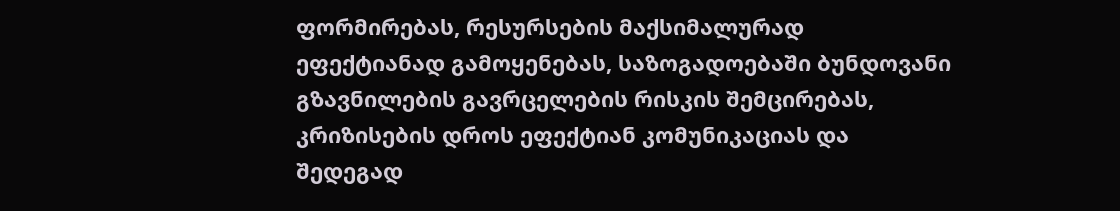ფორმირებას, რესურსების მაქსიმალურად ეფექტიანად გამოყენებას, საზოგადოებაში ბუნდოვანი გზავნილების გავრცელების რისკის შემცირებას, კრიზისების დროს ეფექტიან კომუნიკაციას და შედეგად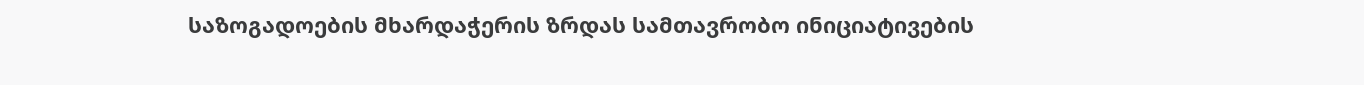საზოგადოების მხარდაჭერის ზრდას სამთავრობო ინიციატივების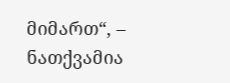მიმართ“, – ნათქვამია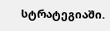სტრატეგიაში.